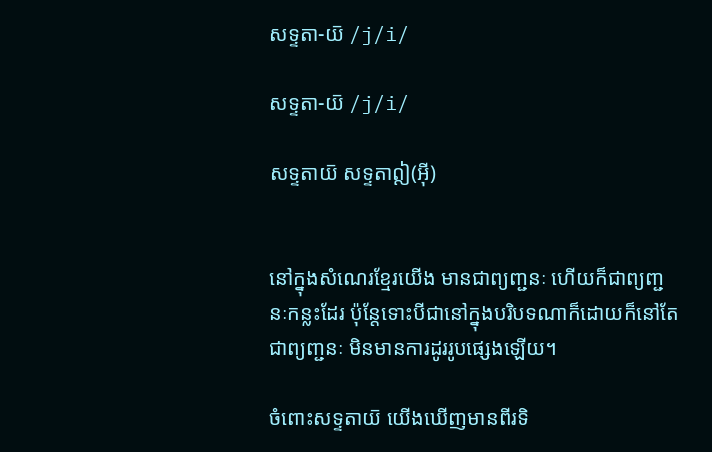សទ្ទតា-យ៑ /j/i/

សទ្ទតា-យ៑ /j/i/

សទ្ទតាយ៑ សទ្ទតាឦ(អ៊ី)


នៅក្នុងសំណេរខ្មែរយើង មានជាព្យញ្ជនៈ ហើយក៏ជាព្យញ្ជនៈកន្លះដែរ ប៉ុន្តែទោះបីជានៅក្នុងបរិបទណាក៏ដោយក៏នៅតែជាព្យញ្ជនៈ មិនមានការដូររូបផ្សេងឡើយ។

ចំពោះសទ្ទតាយ៑ យើងឃើញមានពីរទិ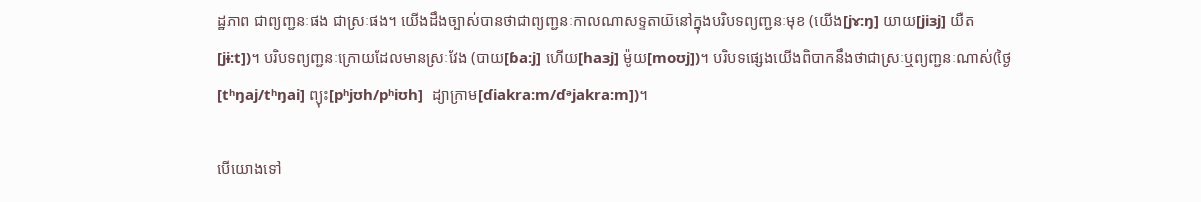ដ្ឋភាព ជាព្យញ្ជនៈផង ជាស្រៈផង។ យើងដឹងច្បាស់បានថាជាព្យញ្ជនៈកាលណាសទ្ទតាយ៑នៅក្នុងបរិបទព្យញ្ជនៈមុខ (យើង[jɤ:ŋ] យាយ[jiɜj] យឺត [jɨ:t])។ បរិបទព្យញ្ជនៈក្រោយដែលមានស្រៈវែង (បាយ[ɓa:j] ហើយ[haɜj] ម៉ូយ[moʊj])។ បរិបទផ្សេងយើងពិបាកនឹងថាជាស្រៈឬព្យញ្ជនៈណាស់(ថ្ងៃ[tʰŋaj/tʰŋai] ព្យុះ[pʰjʊh/pʰiʊh]  ដ្យាក្រាម[ɗiakra:m/ɗᵊjakra:m])។

បើយោងទៅ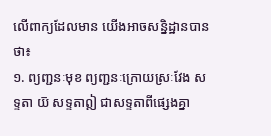លើពាក្យដែលមាន យើងអាចសន្និដ្ឋានបានថា៖
១. ព្យញ្ជនៈមុខ ព្យញ្ជនៈក្រោយស្រៈវែង សទ្ទតា យ៑ សទ្ទតាឦ ជាសទ្ទតាពីផ្សេងគ្នា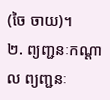(ចៃ ចាយ)។
២. ព្យញ្ជនៈកណ្ដាល ព្យញ្ជនៈ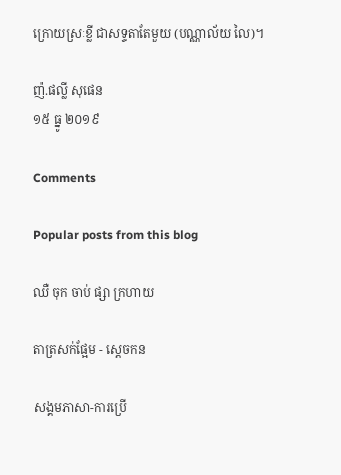ក្រោយស្រៈខ្លី ជាសទ្ទតាតែមួយ (បណ្ណាល័យ លៃ)។

ញ៉.ផល្លី សុផេន
១៥ ធ្នូ ២០១៩

Comments

Popular posts from this blog

ឈឺ ចុក ចាប់ ផ្សា ក្រហាយ

តាត្រសក់ផ្អែម - ស្ដេចកន

សង្គមភាសា-ការប្រើ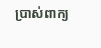ប្រាស់ពាក្យ